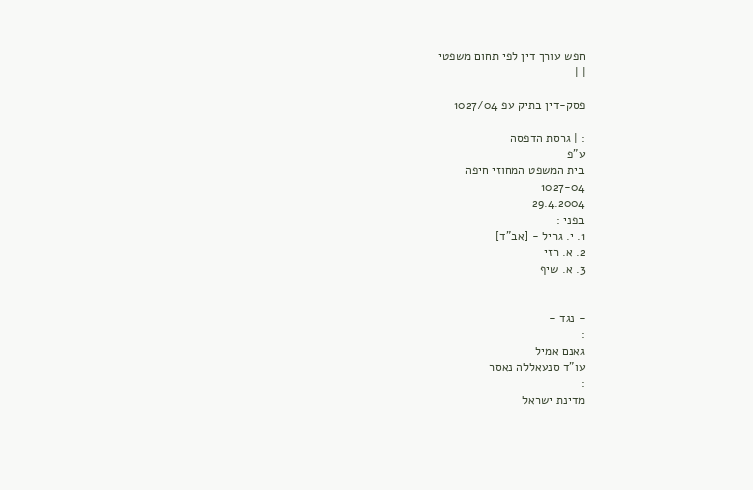חפש עורך דין לפי תחום משפטי
| |

פסק-דין בתיק עפ 1027/04

: | גרסת הדפסה
ע"פ
בית המשפט המחוזי חיפה
1027-04
29.4.2004
בפני :
1. י. גריל - [אב"ד]
2. א. רזי
3. א. שיף


- נגד -
:
גאנם אמיל
עו"ד סנעאללה נאסר
:
מדינת ישראל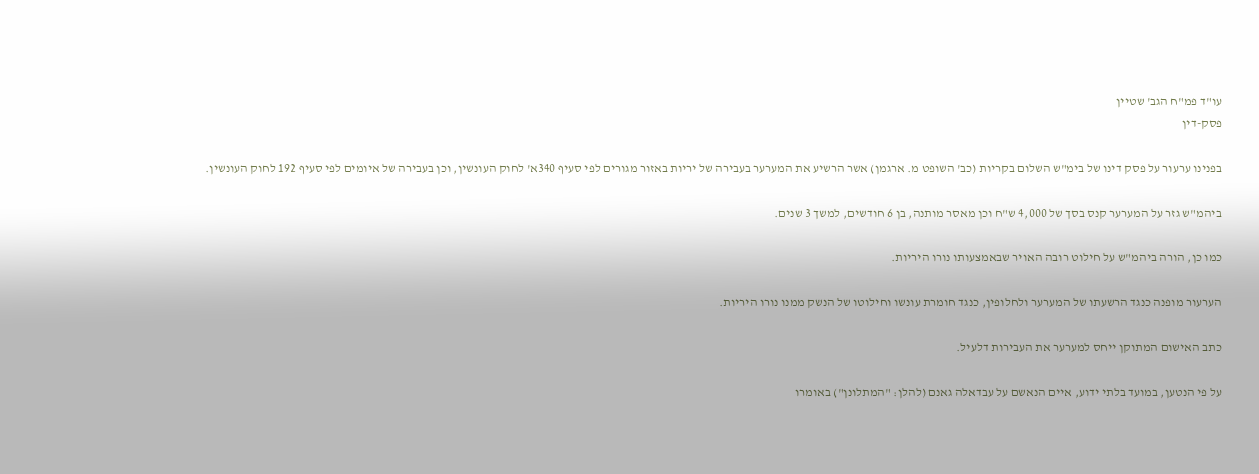עו"ד פמ"ח הגב' שטיין
פסק-דין

בפנינו ערעור על פסק דינו של בימ"ש השלום בקריות (כב' השופט מ. ארגמן) אשר הרשיע את המערער בעבירה של יריות באזור מגורים לפי סעיף 340א' לחוק העונשין, וכן בעבירה של איומים לפי סעיף 192 לחוק העונשין.

ביהמ"ש גזר על המערער קנס בסך של 4,000 ש"ח וכן מאסר מותנה, בן 6 חודשים, למשך 3 שנים.

כמו כן, הורה ביהמ"ש על חילוט רובה האויר שבאמצעותו נורו היריות.

הערעור מופנה כנגד הרשעתו של המערער ולחלופין, כנגד חומרת עונשו וחילוטו של הנשק ממנו נורו היריות.

כתב האישום המתוקן ייחס למערער את העבירות דלעיל.

על פי הנטען, במועד בלתי ידוע, איים הנאשם על עבדאלה גאנם (להלן: "המתלונן") באומרו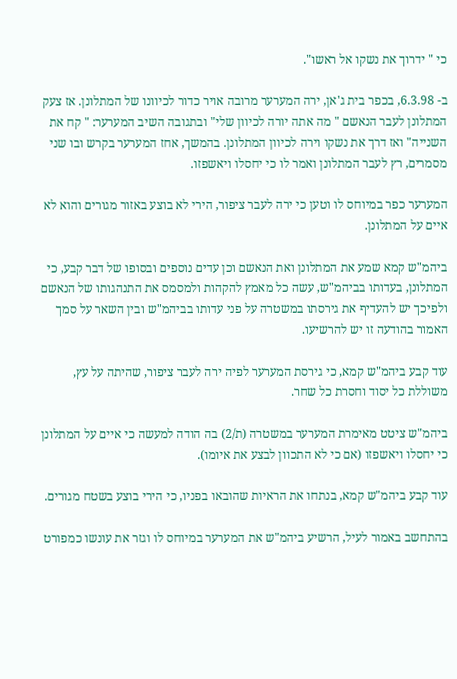כי " ידרוך את נשקו אל ראשו".

ב- 6.3.98, בכפר בית ג'אן, ירה המערער מרובה אויר כדור לכיוונו של המתלונן. אז צעק המתלונן לעבר הנאשם " מה אתה יורה לכיוון שלי" ובתגובה השיב המערער: " קח את השנייה" ואז דרך את נשקו וירה לכיוון המתלונן. בהמשך, אחז המערער בקרש ובו שני מסמרים, רץ לעבר המתלונן ואמר לו כי יחסלו ויאשפזו.

המערער כפר במיוחס לו וטען כי ירה לעבר ציפור, הירי לא בוצע באזור מגורים והוא לא איים על המתלונן.

ביהמ"ש קמא שמע את המתלונן ואת הנאשם וכן עדים נוספים ובסופו של דבר קבע, כי המתלונן, בעדותו בביהמ"ש, עשה כל מאמץ להקהות ולמסמס את התנהגותו של הנאשם ולפיכך יש להעדיף את גירסתו במשטרה על פני עדותו בביהמ"ש ובין השאר על סמך האמור בהודעה זו יש להרשיעו.

עוד קבע ביהמ"ש קמא, כי גירסת המערער לפיה ירה לעבר ציפור, שהיתה על עץ, משוללת כל יסוד וחסרת כל שחר.

ביהמ"ש ציטט מאימרת המערער במשטרה (ת/2) בה הודה למעשה כי איים על המתלונן כי יחסלו ויאשפזו (אם כי לא התכוון לבצע את איומו).

עוד קבע ביהמ"ש קמא, בנתחו את הראיות שהובאו בפניו, כי הירי בוצע בשטח מגורים.

בהתחשב באמור לעיל, הרשיע ביהמ"ש את המערער במיוחס לו וגזר את עונשו כמפורט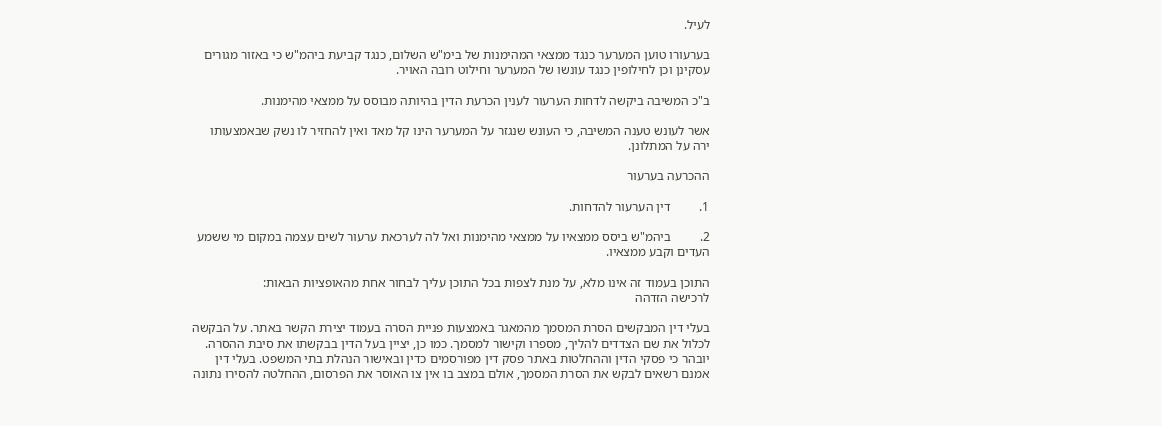לעיל.

בערעורו טוען המערער כנגד ממצאי המהימנות של בימ"ש השלום, כנגד קביעת ביהמ"ש כי באזור מגורים עסקינן וכן לחילופין כנגד עונשו של המערער וחילוט רובה האויר.

ב"כ המשיבה ביקשה לדחות הערעור לענין הכרעת הדין בהיותה מבוסס על ממצאי מהימנות.

אשר לעונש טענה המשיבה, כי העונש שנגזר על המערער הינו קל מאד ואין להחזיר לו נשק שבאמצעותו ירה על המתלונן.

ההכרעה בערעור

1.         דין הערעור להדחות.

2.         ביהמ"ש ביסס ממצאיו על ממצאי מהימנות ואל לה לערכאת ערעור לשים עצמה במקום מי ששמע העדים וקבע ממצאיו.

התוכן בעמוד זה אינו מלא, על מנת לצפות בכל התוכן עליך לבחור אחת מהאופציות הבאות:
לרכישה הזדהה

בעלי דין המבקשים הסרת המסמך מהמאגר באמצעות פניית הסרה בעמוד יצירת הקשר באתר. על הבקשה לכלול את שם הצדדים להליך, מספרו וקישור למסמך. כמו כן, יציין בעל הדין בבקשתו את סיבת ההסרה. יובהר כי פסקי הדין וההחלטות באתר פסק דין מפורסמים כדין ובאישור הנהלת בתי המשפט. בעלי דין אמנם רשאים לבקש את הסרת המסמך, אולם במצב בו אין צו האוסר את הפרסום, ההחלטה להסירו נתונה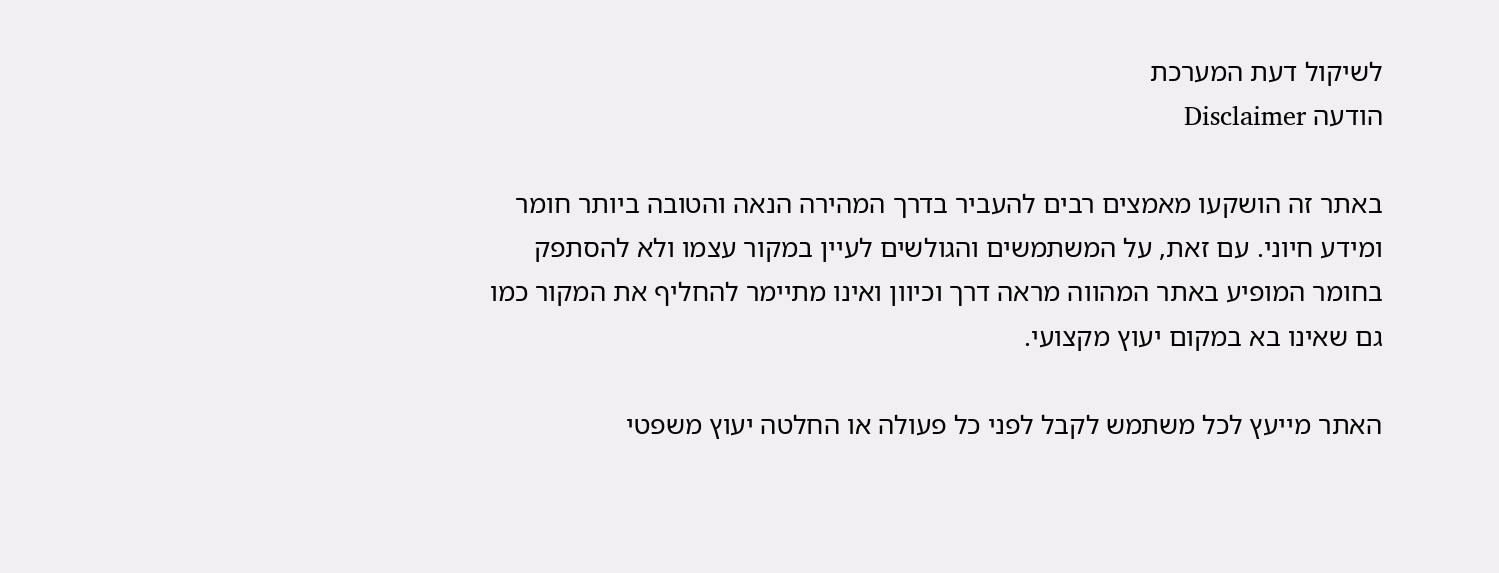לשיקול דעת המערכת
הודעה Disclaimer

באתר זה הושקעו מאמצים רבים להעביר בדרך המהירה הנאה והטובה ביותר חומר ומידע חיוני. עם זאת, על המשתמשים והגולשים לעיין במקור עצמו ולא להסתפק בחומר המופיע באתר המהווה מראה דרך וכיוון ואינו מתיימר להחליף את המקור כמו גם שאינו בא במקום יעוץ מקצועי.

האתר מייעץ לכל משתמש לקבל לפני כל פעולה או החלטה יעוץ משפטי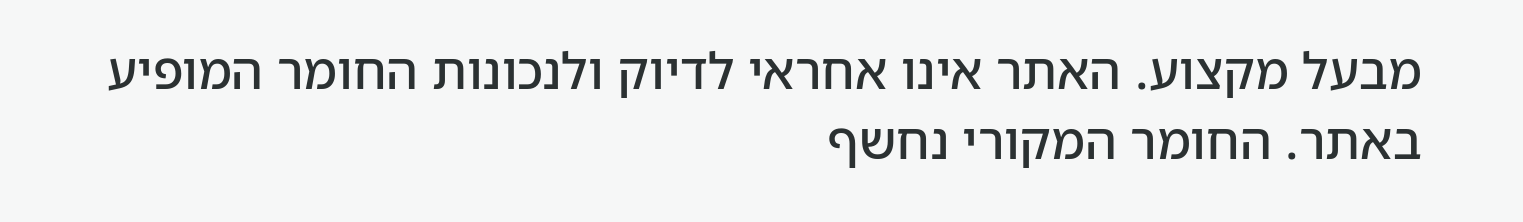מבעל מקצוע. האתר אינו אחראי לדיוק ולנכונות החומר המופיע באתר. החומר המקורי נחשף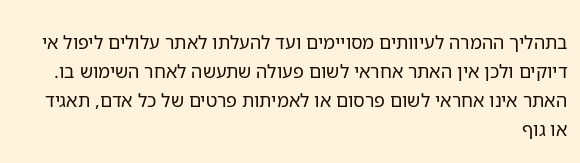בתהליך ההמרה לעיוותים מסויימים ועד להעלתו לאתר עלולים ליפול אי דיוקים ולכן אין האתר אחראי לשום פעולה שתעשה לאחר השימוש בו. האתר אינו אחראי לשום פרסום או לאמיתות פרטים של כל אדם, תאגיד או גוף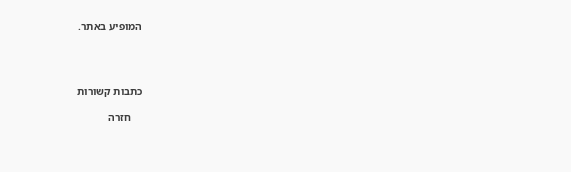המופיע באתר.




כתבות קשורות

    חזרה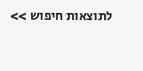לתוצאות חיפוש >>